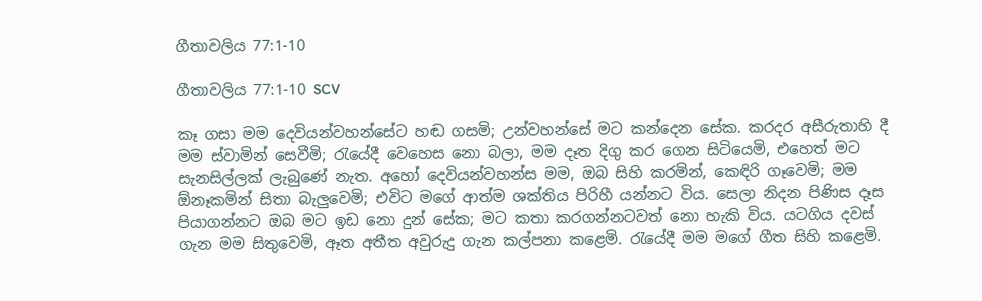ගීතාවලිය 77:1-10

ගීතාවලිය 77:1-10 SCV

කෑ ගසා මම දෙවියන්වහන්සේට හඬ ගසමි; උන්වහන්සේ මට කන්දෙන සේක. කරදර අසීරුතාහි දී මම ස්වාමින් සෙවීමි; රැයේදී වෙහෙස නො බලා, මම දෑත දිගු කර ගෙන සිටියෙමි, එහෙත් මට සැනසිල්ලක් ලැබුණේ නැත. අහෝ දෙවියන්වහන්ස මම, ඔබ සිහි කරමින්, කෙඳිරි ගෑවෙමි; මම ඕනෑකමින් සිතා බැලුවෙමි; එවිට මගේ ආත්ම ශක්තිය පිරිහී යන්නට විය. සෙලා නිදන පිණිස දෑස පියාගන්නට ඔබ මට ඉඩ නො දුන් සේක; මට කතා කරගන්නටවත් නො හැකි විය. යටගිය දවස් ගැන මම සිතුවෙමි, ඈත අතීත අවුරුදු ගැන කල්පනා කළෙමි. රැයේදී මම මගේ ගීත සිහි කළෙමි.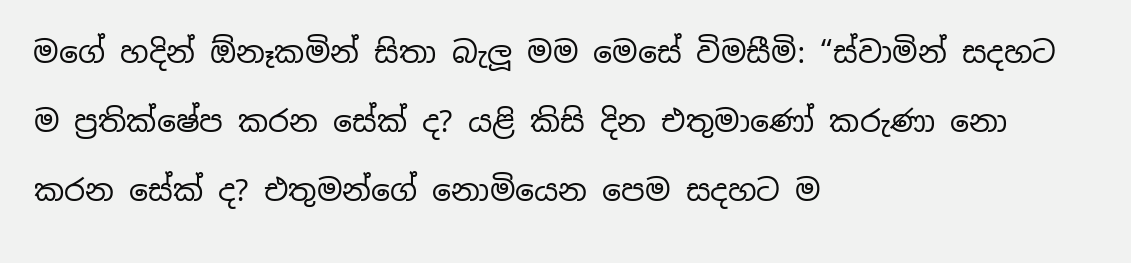මගේ හදින් ඕනෑකමින් සිතා බැලූ මම මෙසේ විමසීමි: “ස්වාමින් සදහට ම ප්‍රතික්ෂේප කරන සේක් ද? යළි කිසි දින එතුමාණෝ කරුණා නො කරන සේක් ද? එතුමන්ගේ නොමියෙන පෙම සදහට ම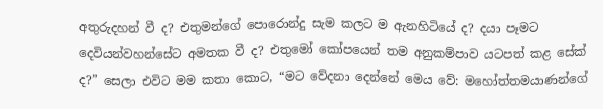අතුරුදහන් වී ද? එතුමන්ගේ පොරොන්දු සැම කලට ම ඇනහිටියේ ද? දයා පෑමට දෙවියන්වහන්සේට අමතක වී ද? එතුමෝ කෝපයෙන් තම අනුකම්පාව යටපත් කළ සේක් ද?” සෙලා එවිට මම කතා කොට, “මට වේදනා දෙන්නේ මෙය වේ: මහෝත්තමයාණන්ගේ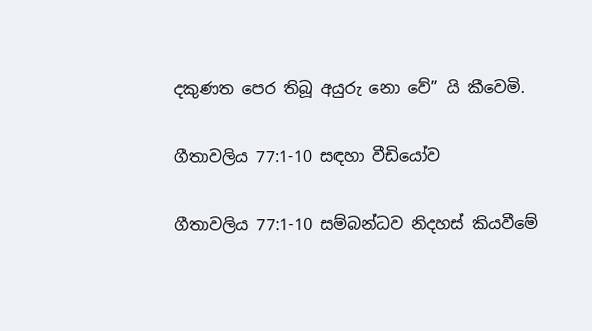දකුණත පෙර තිබූ අයුරු නො වේ” යි කීවෙමි.

ගීතාවලිය 77:1-10 සඳහා වීඩියෝව

ගීතාවලිය 77:1-10 සම්බන්ධව නිදහස් කියවීමේ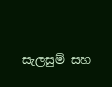සැලසුම් සහ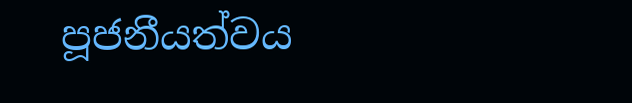පූජනීයත්වය